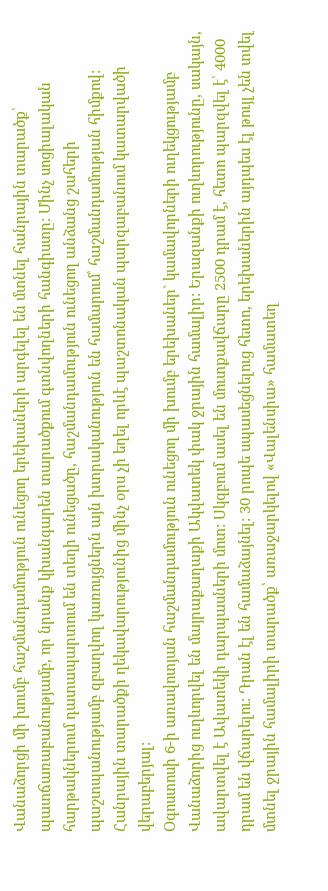Վանաձորցի մի խումբ հաշմանդամություն ունեցող երեխաների արգելել են մտնել հանրային տարածք՝ պատճառաբանությամբ, որ նրանք կխանգարեն տարածքում գտնվողների հանգիստը: Մինչ սոցիալական հարթակներում դատապարտում են տեղի ունեցածը, հաշմանդամություն ունեցող անձանց շահերի պաշտպանությամբ զբաղվող կառույցներն այն խտրականություն են համարում՝ հաշմանդամության հիմքով: Հանրային տարածքի ղեկավարությունից մինչ օրս չի եղել որևէ պաշտոնական պարզաբանում կատարվածի վերաբերյալ:
Օգոստոսի 6-ի առավոտյան հաշմանդամություն ունեցող մի խումբ երեխաներ` կամավորների ուղեկցությամբ Վանաձորից ուղևորվել են մայրաքաղաքի Ակվատեկ փակ ջրային համալիր: Երազանքի ուղևորությունը, սակայն, ավարտվել է Ավատեկի դարպասների մոտ: Սկզբում ասել են մուտքավճարը 2500 դրամ է, հետո պարզվել է՝ 4000 դրամ են վճարելու: Դրան էլ են համաձայնել: 30 րոպե սպասեցնելուց հետո, երեխաներին այդպես էլ թույլ չեն տվել մտնել ջրային համալիրի տարածք՝ առաջարկելով «Վալենսիա» համատեղ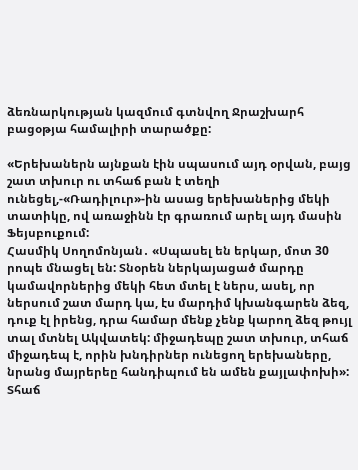ձեռնարկության կազմում գտնվող Ջրաշխարհ բացօթյա համալիրի տարածքը:

«Երեխաներն այնքան էին սպասում այդ օրվան, բայց շատ տխուր ու տհաճ բան է տեղի ունեցել,-«Ռադիլուր»-ին ասաց երեխաներից մեկի տատիկը, ով առաջինն էր գրառում արել այդ մասին Ֆեյսբուքում:
Հասմիկ Սողոմոնյան․ «Սպասել են երկար, մոտ 30 րոպե մնացել են: Տնօրեն ներկայացած մարդը կամավորներից մեկի հետ մտել է ներս, ասել, որ ներսում շատ մարդ կա, էս մարդիմ կխանգարեն ձեզ, դուք էլ իրենց, դրա համար մենք չենք կարող ձեզ թույլ տալ մտնել Ակվատեկ: միջադեպը շատ տխուր, տհաճ միջադեպ է, որին խնդիրներ ունեցող երեխաները, նրանց մայրերեը հանդիպում են ամեն քայլափոխի»:
Տհաճ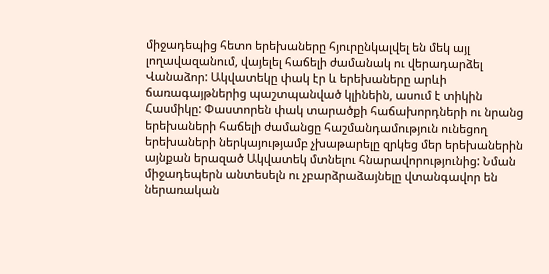միջադեպից հետո երեխաները հյուրընկալվել են մեկ այլ լողավազանում, վայելել հաճելի ժամանակ ու վերադարձել Վանաձոր: Ակվատեկը փակ էր և երեխաները արևի ճառագայթներից պաշտպանված կլինեին, ասում է տիկին Հասմիկը: Փաստորեն փակ տարածքի հաճախորդների ու նրանց երեխաների հաճելի ժամանցը հաշմանդամություն ունեցող երեխաների ներկայությամբ չխաթարելը զրկեց մեր երեխաներին այնքան երազած Ակվատեկ մտնելու հնարավորությունից: Նման միջադեպերն անտեսելն ու չբարձրաձայնելը վտանգավոր են ներառական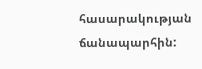հասարակության ճանապարհին: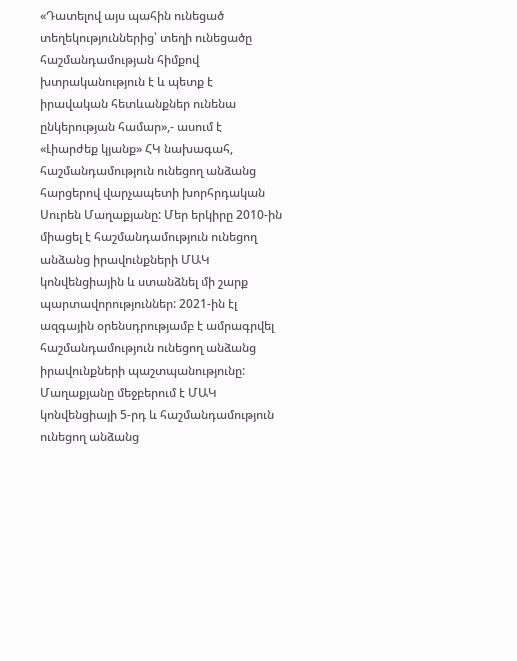«Դատելով այս պահին ունեցած տեղեկություններից՝ տեղի ունեցածը հաշմանդամության հիմքով խտրականություն է և պետք է իրավական հետևանքներ ունենա ընկերության համար»,- ասում է «Լիարժեք կյանք» ՀԿ նախագահ, հաշմանդամություն ունեցող անձանց հարցերով վարչապետի խորհրդական Սուրեն Մաղաքյանը: Մեր երկիրը 2010-ին միացել է հաշմանդամություն ունեցող անձանց իրավունքների ՄԱԿ կոնվենցիային և ստանձնել մի շարք պարտավորություններ: 2021-ին էլ ազգային օրենսդրությամբ է ամրագրվել հաշմանդամություն ունեցող անձանց իրավունքների պաշտպանությունը: Մաղաքյանը մեջբերում է ՄԱԿ կոնվենցիայի 5-րդ և հաշմանդամություն ունեցող անձանց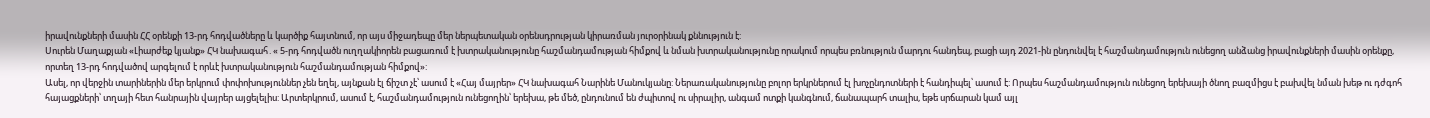իրավունքների մասին ՀՀ օրենքի 13-րդ հոդվածները և կարծիք հայտնում, որ այս միջադեպը մեր ներպետական օրենսդրության կիրառման յուրօրինակ քննություն է:
Սուրեն Մաղաքյան «Լիարժեք կյանք» ՀԿ նախագահ․« 5-րդ հոդվածն ուղղակիորեն բացառում է խտրականությունը հաշմանդամության հիմքով և նման խտրականությունը որակում որպես բռնություն մարդու հանդեպ, բացի այդ 2021-ին ընդունվել է հաշմանդամություն ունեցող անձանց իրավունքների մասին օրենքը, որտեղ 13-րդ հոդվածով արգելում է որևէ խտրականություն հաշմանդամության հիմքով»:
Ասել, որ վերջին տարիներին մեր երկրում փոփոխություններ չեն եղել, այնքան էլ ճիշտ չէ՝ ասում է «Հայ մայրեր» ՀԿ նախագահ Նարինե Մանուկյանը: Ներառականությունը բոլոր երկրներում էլ խոչընդոտների է հանդիպել՝ ասում է: Որպես հաշմանդամություն ունեցող երեխայի ծնող բազմիցս է բախվել նման խեթ ու դժգոհ հայացքների՝ տղայի հետ հանրային վայրեր այցելելիս: Արտերկրում, ասում է, հաշմանդամություն ունեցողին՝ երեխա, թե մեծ, ընդունում են ժպիտով ու սիրալիր, անգամ ոտքի կանգնում, ճանապարհ տալիս, եթե սրճարան կամ այլ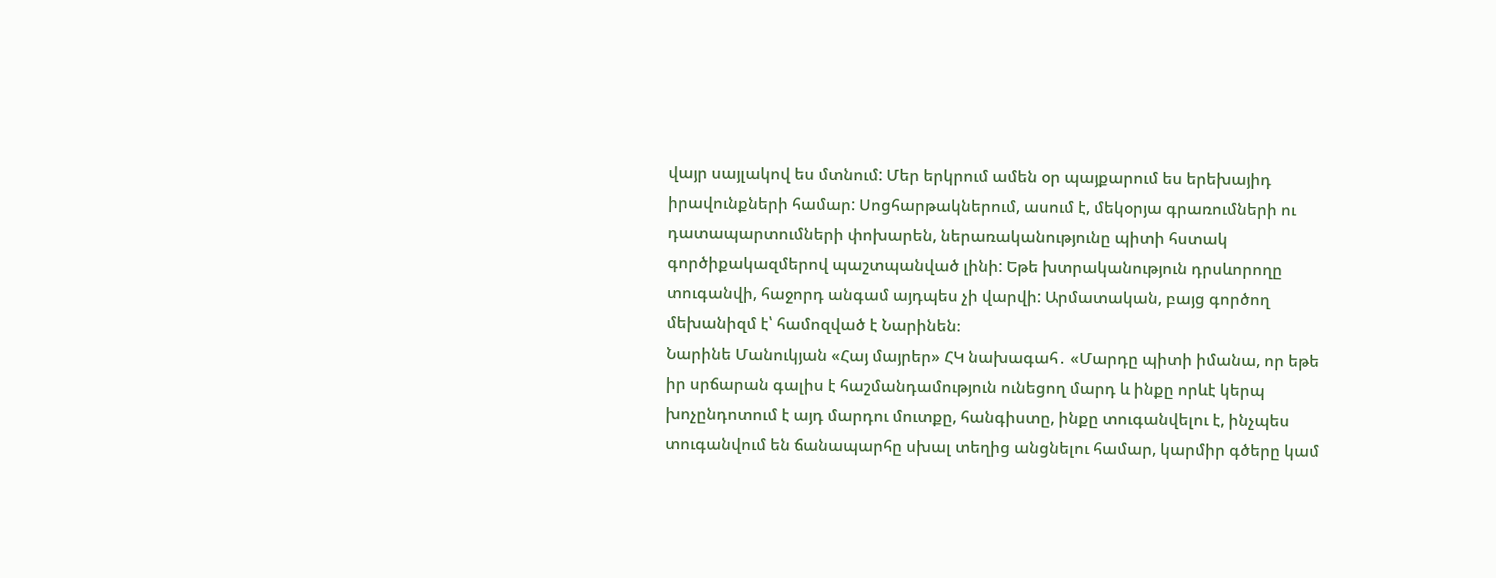վայր սայլակով ես մտնում: Մեր երկրում ամեն օր պայքարում ես երեխայիդ իրավունքների համար: Սոցհարթակներում, ասում է, մեկօրյա գրառումների ու դատապարտումների փոխարեն, ներառականությունը պիտի հստակ գործիքակազմերով պաշտպանված լինի: Եթե խտրականություն դրսևորողը տուգանվի, հաջորդ անգամ այդպես չի վարվի: Արմատական, բայց գործող մեխանիզմ է՝ համոզված է Նարինեն։
Նարինե Մանուկյան «Հայ մայրեր» ՀԿ նախագահ․ «Մարդը պիտի իմանա, որ եթե իր սրճարան գալիս է հաշմանդամություն ունեցող մարդ և ինքը որևէ կերպ խոչընդոտում է այդ մարդու մուտքը, հանգիստը, ինքը տուգանվելու է, ինչպես տուգանվում են ճանապարհը սխալ տեղից անցնելու համար, կարմիր գծերը կամ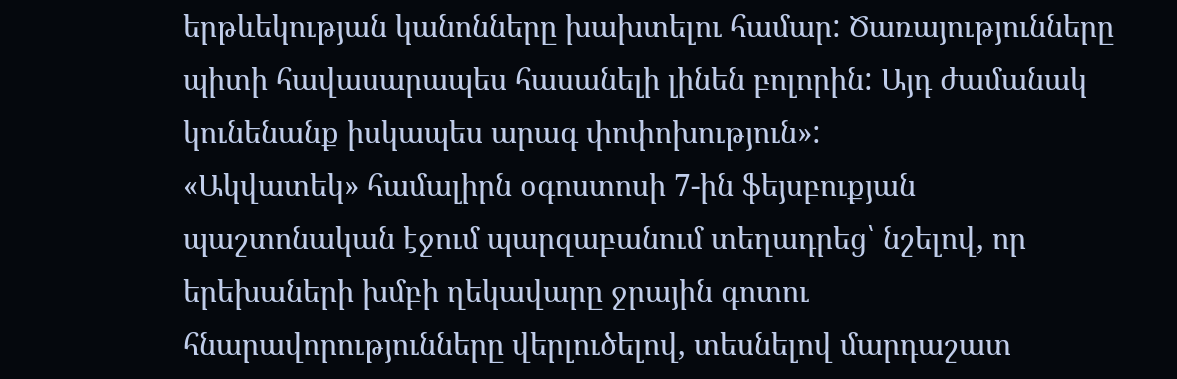երթևեկության կանոնները խախտելու համար: Ծառայությունները պիտի հավասարապես հասանելի լինեն բոլորին: Այդ ժամանակ կունենանք իսկապես արագ փոփոխություն»:
«Ակվատեկ» համալիրն օգոստոսի 7-ին ֆեյսբուքյան պաշտոնական էջում պարզաբանում տեղադրեց՝ նշելով, որ երեխաների խմբի ղեկավարը ջրային գոտու հնարավորությունները վերլուծելով, տեսնելով մարդաշատ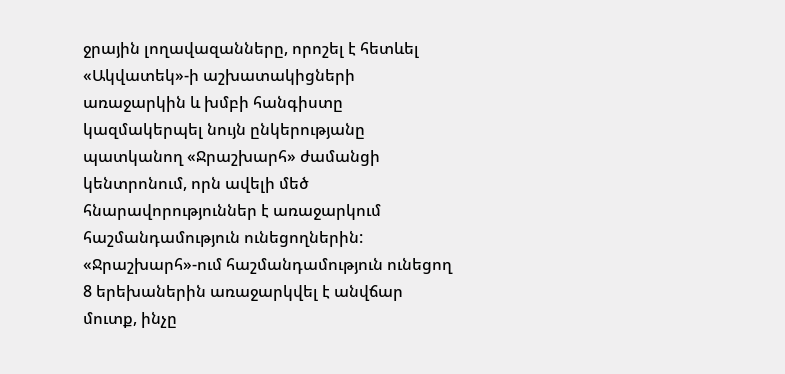ջրային լողավազանները, որոշել է հետևել «Ակվատեկ»-ի աշխատակիցների առաջարկին և խմբի հանգիստը կազմակերպել նույն ընկերությանը պատկանող «Ջրաշխարհ» ժամանցի կենտրոնում, որն ավելի մեծ հնարավորություններ է առաջարկում հաշմանդամություն ունեցողներին: «Ջրաշխարհ»-ում հաշմանդամություն ունեցող 8 երեխաներին առաջարկվել է անվճար մուտք, ինչը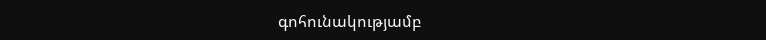գոհունակությամբ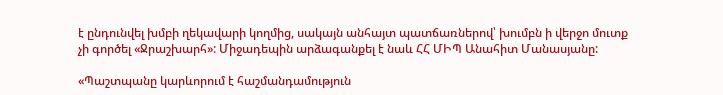է ընդունվել խմբի ղեկավարի կողմից, սակայն անհայտ պատճառներով՝ խումբն ի վերջո մուտք չի գործել «Ջրաշխարհ»: Միջադեպին արձագանքել է նաև ՀՀ ՄԻՊ Անահիտ Մանասյանը:

«Պաշտպանը կարևորում է հաշմանդամություն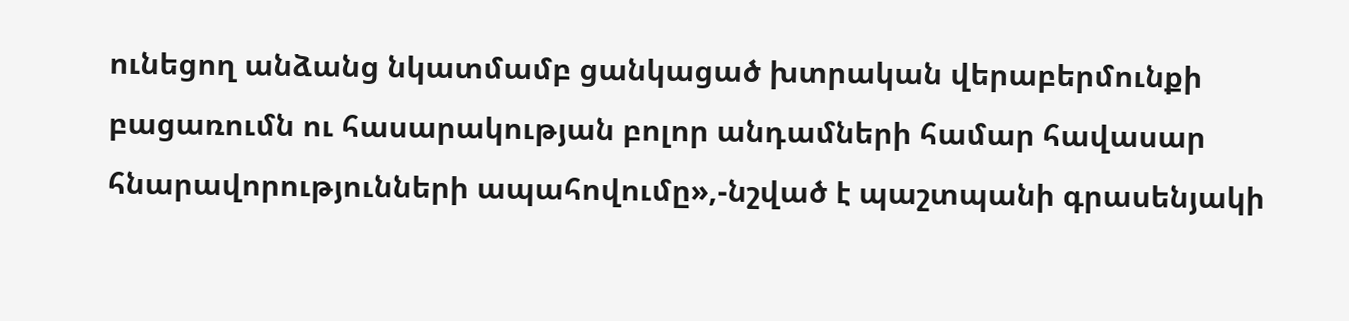ունեցող անձանց նկատմամբ ցանկացած խտրական վերաբերմունքի բացառումն ու հասարակության բոլոր անդամների համար հավասար հնարավորությունների ապահովումը»,-նշված է պաշտպանի գրասենյակի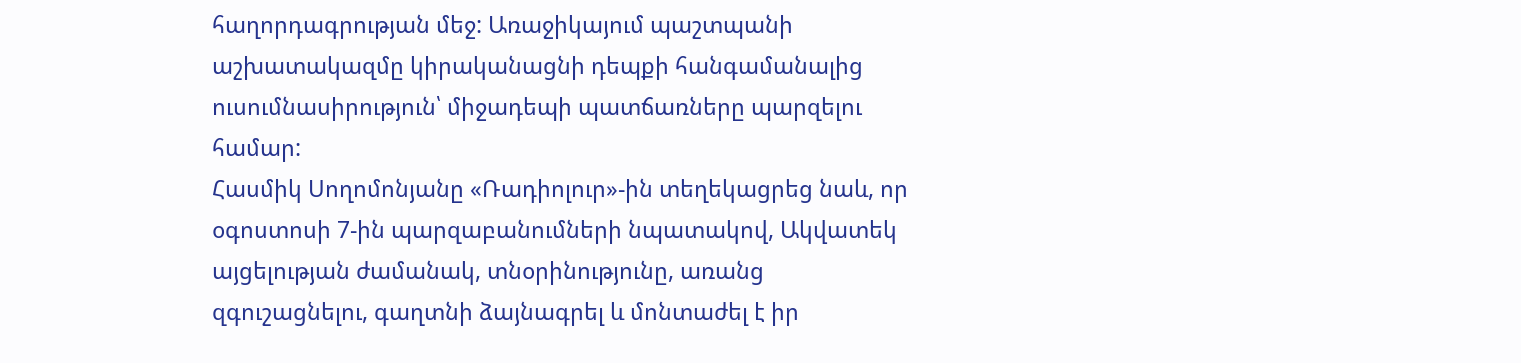հաղորդագրության մեջ: Առաջիկայում պաշտպանի աշխատակազմը կիրականացնի դեպքի հանգամանալից ուսումնասիրություն՝ միջադեպի պատճառները պարզելու համար:
Հասմիկ Սողոմոնյանը «Ռադիոլուր»-ին տեղեկացրեց նաև, որ օգոստոսի 7-ին պարզաբանումների նպատակով, Ակվատեկ այցելության ժամանակ, տնօրինությունը, առանց զգուշացնելու, գաղտնի ձայնագրել և մոնտաժել է իր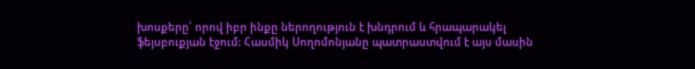խոսքերը՝ որով իբր ինքը ներողություն է խնդրում և հրապարակել ֆեյսբուքյան էջում: Հասմիկ Սողոմոնյանը պատրաստվում է այս մասին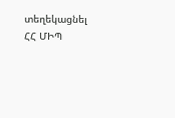տեղեկացնել ՀՀ ՄԻՊ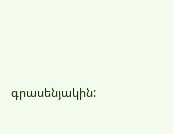գրասենյակին: